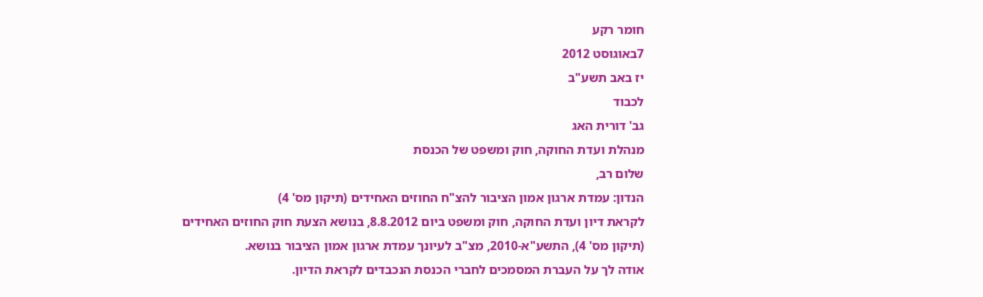חומר רקע
7באוגוסט 2012
יז באב תשע"ב
לכבוד
גב' דורית האג
מנהלת ועדת החוקה, חוק ומשפט של הכנסת
שלום רב,
הנדון: עמדת ארגון אמון הציבור להצ"ח החוזים האחידים (תיקון מס' 4)
לקראת דיון ועדת החוקה, חוק ומשפט ביום 8.8.2012, בנושא הצעת חוק החוזים האחידים (תיקון מס' 4), התשע"א-2010, מצ"ב לעיונך עמדת ארגון אמון הציבור בנושא.
אודה לך על העברת המסמכים לחברי הכנסת הנכבדים לקראת הדיון.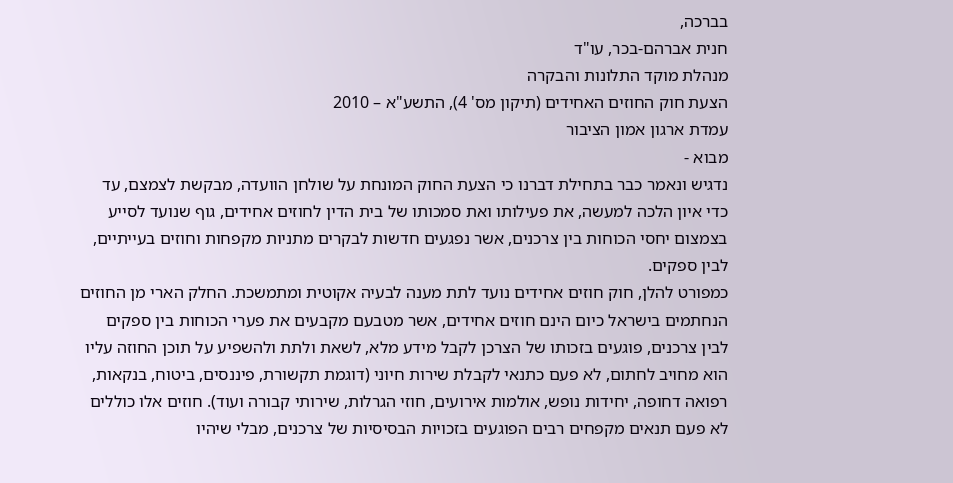בברכה,
חנית אברהם-בכר, עו"ד
מנהלת מוקד התלונות והבקרה
הצעת חוק החוזים האחידים (תיקון מס' 4), התשע"א – 2010
עמדת ארגון אמון הציבור
מבוא -
נדגיש ונאמר כבר בתחילת דברנו כי הצעת החוק המונחת על שולחן הוועדה, מבקשת לצמצם, עד כדי איון הלכה למעשה, את פעילותו ואת סמכותו של בית הדין לחוזים אחידים, גוף שנועד לסייע בצמצום יחסי הכוחות בין צרכנים, אשר נפגעים חדשות לבקרים מתניות מקפחות וחוזים בעייתיים, לבין ספקים.
כמפורט להלן, חוק חוזים אחידים נועד לתת מענה לבעיה אקוטית ומתמשכת. החלק הארי מן החוזים הנחתמים בישראל כיום הינם חוזים אחידים, אשר מטבעם מקבעים את פערי הכוחות בין ספקים לבין צרכנים, פוגעים בזכותו של הצרכן לקבל מידע מלא, לשאת ולתת ולהשפיע על תוכן החוזה עליו הוא מחויב לחתום, לא פעם כתנאי לקבלת שירות חיוני (דוגמת תקשורת, פיננסים, ביטוח, בנקאות, רפואה דחופה, יחידות נופש, אולמות אירועים, חוזי הגרלות, שירותי קבורה ועוד). חוזים אלו כוללים לא פעם תנאים מקפחים רבים הפוגעים בזכויות הבסיסיות של צרכנים, מבלי שיהיו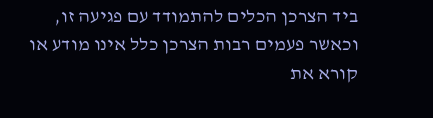ביד הצרכן הכלים להתמודד עם פגיעה זו, וכאשר פעמים רבות הצרכן כלל אינו מודע או קורא את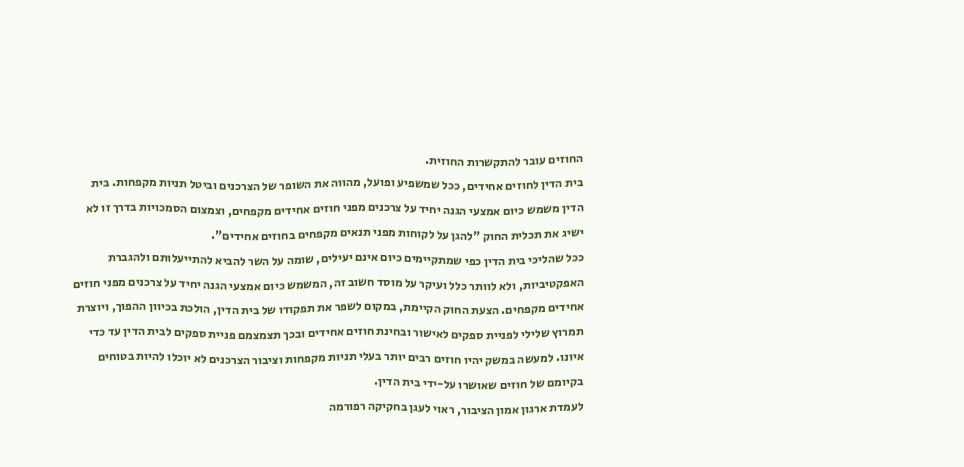החוזים עובר להתקשרות החוזית.
בית הדין לחוזים אחידים, ככל שמשפיע ופועל, מהווה את השופר של הצרכנים וביטל תניות מקפחות. בית הדין משמש כיום אמצעי הגנה יחיד על צרכנים מפני חוזים אחידים מקפחים, וצמצום הסמכויות בדרך זו לא ישיג את תכלית החוק "להגן על לקוחות מפני תנאים מקפחים בחוזים אחידים".
ככל שהליכי בית הדין כפי שמתקיימים כיום אינם יעילים, שומה על השר להביא להתייעלותם ולהגברת האפקטיביות, ולא לוותר כלל ועיקר על מוסד חשוב זה, המשמש כיום אמצעי הגנה יחיד על צרכנים מפני חוזים אחידים מקפחים. הצעת החוק הקיימת, במקום לשפר את תפקודו של בית הדין, הולכת בכיוון ההפוך, ויוצרת תמרוץ שלילי לפניית ספקים לאישור ובחינת חוזים אחידים ובכך תצמצמם פניית ספקים לבית הדין עד כדי איונו. למעשה במשק יהיו חוזים רבים יותר בעלי תניות מקפחות וציבור הצרכנים לא יוכלו להיות בטוחים בקיומם של חוזים שאושרו על-ידי בית הדין.
לעמדת ארגון אמון הציבור, ראוי לעגן בחקיקה רפורמה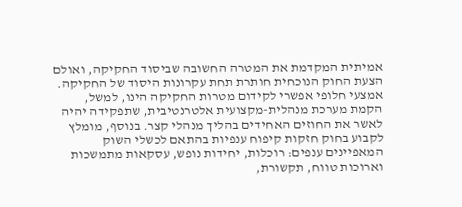אמיתית המקדמת את המטרה החשובה שביסוד החקיקה, ואולם הצעת החוק הנוכחית חותרת תחת עקרונות היסוד של החקיקה. אמצעי חלופי אפשרי לקידום מטרות החקיקה הינו, למשל, הקמת מערכת מנהלית-מקצועית אלטרנטיבית, שתפקידה יהיה לאשר את החוזים האחידים בהליך מנהלי קצר. בנוסף, מומלץ לקבוע בחוק חזקות קיפוח ענפיות בהתאם לכשלי השוק המאפיינים ענפים: רוכלות, יחידות נופש, עסקאות מתמשכות וארוכות טווח, תקשורת,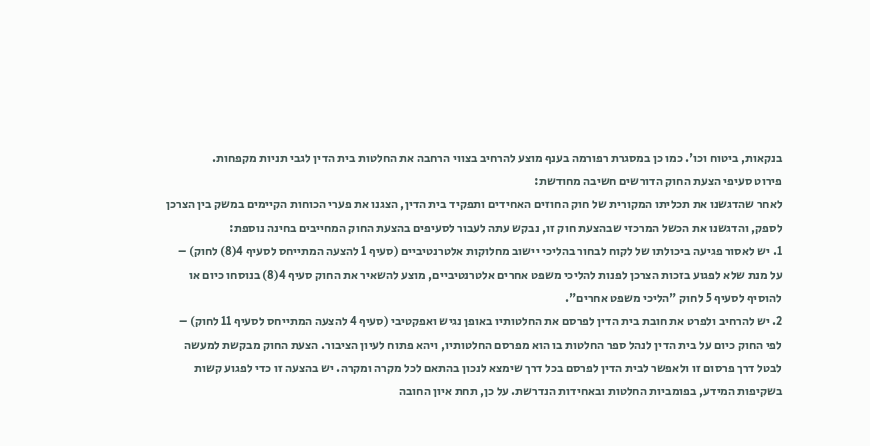בנקאות, ביטוח וכו'. כמו כן במסגרת רפורמה בענף מוצע להרחיב בצווי הרחבה את החלטות בית הדין לגבי תניות מקפחות.
פירוט סעיפי הצעת החוק הדורשים חשיבה מחודשת:
לאחר שהדגשנו את תכליתו המקורית של חוק החוזים האחידים ותפקיד בית הדין, הצגנו את פערי הכוחות הקיימים במשק בין הצרכן לספק, והדגשנו את הכשל המרכזי שבהצעת חוק זו, נבקש עתה לעבור לסעיפים בהצעת החוק המחייבים בחינה נוספת:
1. יש לאסור פגיעה ביכולתו של לקוח לבחור בהליכי יישוב מחלוקות אלטרנטיביים (סעיף 1 להצעה המתייחס לסעיף 4(8) לחוק) –
על מנת שלא לפגוע בזכות הצרכן לפנות להליכי משפט אחרים אלטרנטיביים, מוצע להשאיר את החוק סעיף 4(8) בנוסחו כיום או להוסיף לסעיף 5 לחוק "הליכי משפט אחרים".
2. יש להרחיב ולפרט את חובת בית הדין לפרסם את החלטותיו באופן נגיש ואפקטיבי (סעיף 4 להצעה המתייחס לסעיף 11 לחוק) –
לפי החוק כיום על בית הדין לנהל ספר החלטות בו הוא מפרסם החלטותיו, ויהא פתוח לעיון הציבור. הצעת החוק מבקשת למעשה לבטל דרך פרסום זו ולאפשר לבית הדין לפרסם בכל דרך שימצא לנכון בהתאם לכל מקרה ומקרה. יש בהצעה זו כדי לפגוע קשות בשקיפות המידע, בפומביות החלטות ובאחידות הנדרשת. על כן, תחת איון החובה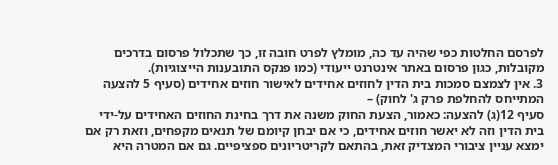לפרסם החלטות כפי שהיה עד כה, מומלץ לפרט חובה זו, כך שתכלול פרסום בדרכים מקובלות, כגון פרסום באתר אינטרנט ייעודי (כמו פנקס התובענות הייצוגיות).
3. אין לצמצם סמכות בית הדין לחוזים אחידים לאישור חוזים אחידים (סעיף 5 להצעה המתייחס להחלפת פרק ג' לחוק) –
סעיף 12(ג) להצעה: כאמור, הצעת החוק משנה את דרך בחינת החוזים האחידים על-ידי בית הדין וזה לא יאשר חוזים אחידים, כי אם יבחן קיומם של תנאים מקפחים, וזאת רק אם ימצא עניין ציבורי המצדיק זאת, בהתאם לקריטריונים ספציפיים. גם אם המטרה היא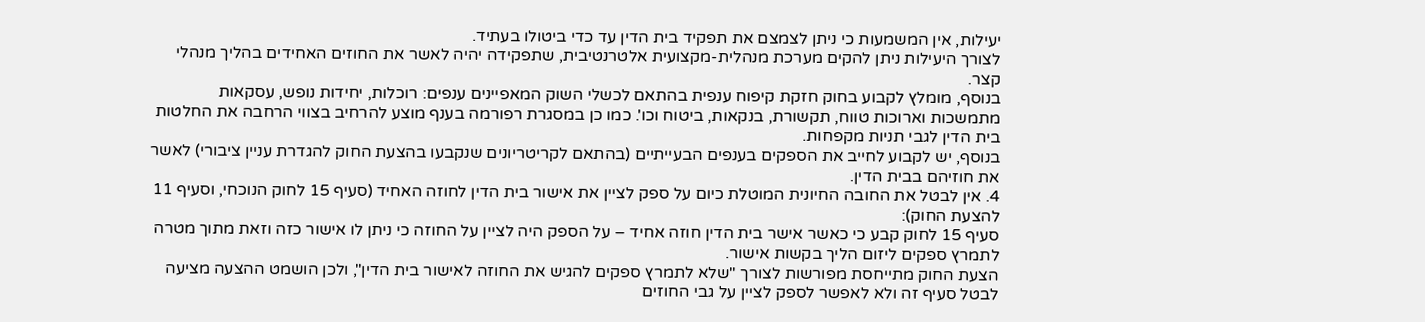יעילות, אין המשמעות כי ניתן לצמצם את תפקיד בית הדין עד כדי ביטולו בעתיד.
לצורך היעילות ניתן להקים מערכת מנהלית-מקצועית אלטרנטיבית, שתפקידה יהיה לאשר את החוזים האחידים בהליך מנהלי קצר.
בנוסף, מומלץ לקבוע בחוק חזקת קיפוח ענפית בהתאם לכשלי השוק המאפיינים ענפים: רוכלות, יחידות נופש, עסקאות מתמשכות וארוכות טווח, תקשורת, בנקאות, ביטוח וכו'. כמו כן במסגרת רפורמה בענף מוצע להרחיב בצווי הרחבה את החלטות בית הדין לגבי תניות מקפחות.
בנוסף, יש לקבוע לחייב את הספקים בענפים הבעייתיים (בהתאם לקריטריונים שנקבעו בהצעת החוק להגדרת עניין ציבורי) לאשר את חוזיהם בבית הדין.
4. אין לבטל את החובה החיונית המוטלת כיום על ספק לציין את אישור בית הדין לחוזה האחיד (סעיף 15 לחוק הנוכחי, וסעיף 11 להצעת החוק):
סעיף 15 לחוק קבע כי כאשר אישר בית הדין חוזה אחיד – על הספק היה לציין על החוזה כי ניתן לו אישור כזה וזאת מתוך מטרה לתמרץ ספקים ליזום הליך בקשות אישור.
הצעת החוק מתייחסת מפורשות לצורך "שלא לתמרץ ספקים להגיש את החוזה לאישור בית הדין", ולכן הושמט ההצעה מציעה לבטל סעיף זה ולא לאפשר לספק לציין על גבי החוזים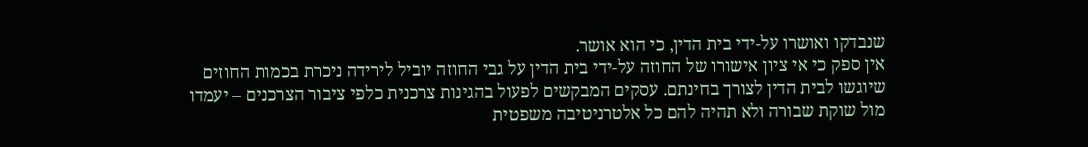שנבדקו ואושרו על-ידי בית הדין, כי הוא אושר.
אין ספק כי אי ציון אישורו של החוזה על-ידי בית הדין על גבי החוזה יוביל לירידה ניכרת בכמות החוזים שיוגשו לבית הדין לצורך בחינתם. עסקים המבקשים לפעול בהגינות צרכנית כלפי ציבור הצרכנים – יעמדו מול שוקת שבורה ולא תהיה להם כל אלטרניטיבה משפטית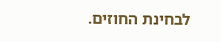לבחינת החוזים.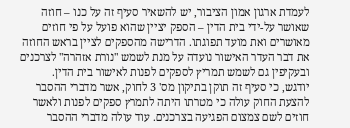לעמדת ארגון אמון הציבור, יש להשאיר סעיף זה על כנו – חוזה שאושר על-ידי בית הדין – הספק יציין שהוא פועל על פי חוזים מאושרים ואת מועד תפוגתו. הדרישה מהספקים לציין בראש החוזה את דבר העדר האישור נועדה על מנת לשמש "נורת אזהרה" לצרכנים ובעקיפין גם לשמש תמריץ לספקים לפנות לאישור בית הדין.
יודגש, כי סעיף זה תוקן בתיקון מס' 3 לחוק, אשר מדברי ההסבר להצעת החוק עולה כי מטרתו היתה לתמרץ ספקים לפנות ולאשר חוזים לשם צמצום הפגיעה בצרכנים. עוד עולה מדברי ההסבר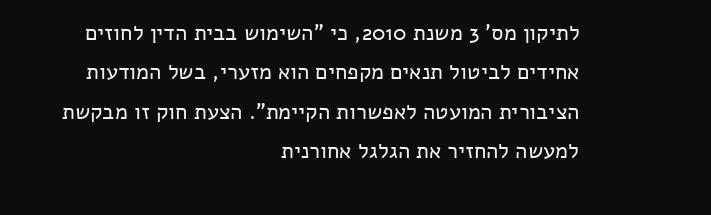לתיקון מס' 3 משנת 2010, כי "השימוש בבית הדין לחוזים אחידים לביטול תנאים מקפחים הוא מזערי, בשל המודעות הציבורית המועטה לאפשרות הקיימת". הצעת חוק זו מבקשת למעשה להחזיר את הגלגל אחורנית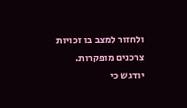ולחזור למצב בו זכויות צרכנים מופקרות.
יודגש כי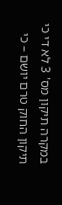במקרה תיקון מס' 3 לא די כי תיקון החוק טרם יושם – כי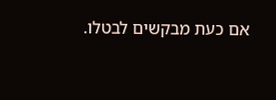אם כעת מבקשים לבטלו.